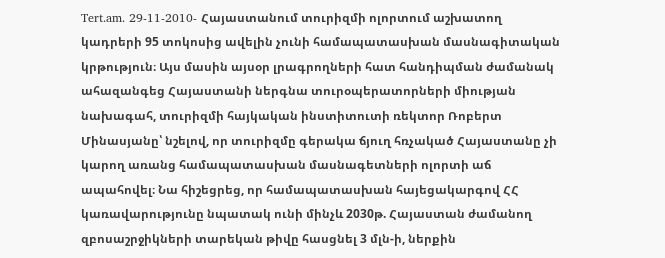Tert.am. 29-11-2010- Հայաստանում տուրիզմի ոլորտում աշխատող կադրերի 95 տոկոսից ավելին չունի համապատասխան մասնագիտական կրթություն։ Այս մասին այսօր լրագրողների հատ հանդիպման ժամանակ ահազանգեց Հայաստանի ներգնա տուրօպերատորների միության նախագահ, տուրիզմի հայկական ինստիտուտի ռեկտոր Ռոբերտ Մինասյանը՝ նշելով, որ տուրիզմը գերակա ճյուղ հռչակած Հայաստանը չի կարող առանց համապատասխան մասնագետների ոլորտի աճ ապահովել։ Նա հիշեցրեց, որ համապատասխան հայեցակարգով ՀՀ կառավարությունը նպատակ ունի մինչև 2030թ. Հայաստան ժամանող զբոսաշրջիկների տարեկան թիվը հասցնել 3 մլն-ի, ներքին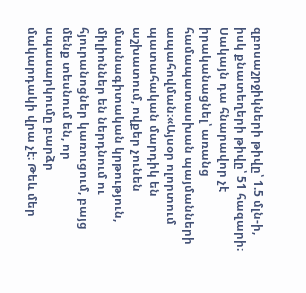զբոսաշրջիկների թիվը՝ 1.5 մլն-ի, իսկ քնատեղերի թիվը՝ 51 հազարի։ Սակայն դա հնարավոր չէ իրականացնել՝ առանց համապատասխան պայմանների ապահովման։«Այսօր ոլորտում պատահական մարդիկ են աշխատում, ովքեր չունեն մասնագիտական կրթություն, միլիոններ են ներդնում ու հյուրանոցներ կառուցում, բայց մենք տեսնում են, որ սպասարկումը բարձր մակարդակի վրա չէ։ Թեև մեր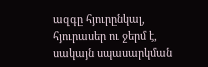ազգը հյուրընկալ, հյուրասեր ու ջերմ է, սակայն սպասարկման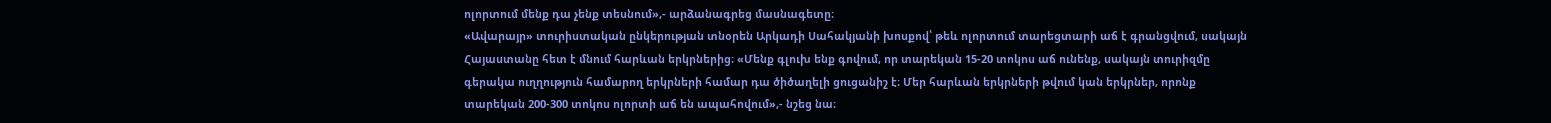ոլորտում մենք դա չենք տեսնում»,- արձանագրեց մասնագետը։
«Ավարայր» տուրիստական ընկերության տնօրեն Արկադի Սահակյանի խոսքով՝ թեև ոլորտում տարեցտարի աճ է գրանցվում, սակայն Հայաստանը հետ է մնում հարևան երկրներից։ «Մենք գլուխ ենք գովում, որ տարեկան 15-20 տոկոս աճ ունենք, սակայն տուրիզմը գերակա ուղղություն համարող երկրների համար դա ծիծաղելի ցուցանիշ է։ Մեր հարևան երկրների թվում կան երկրներ, որոնք տարեկան 200-300 տոկոս ոլորտի աճ են ապահովում»,- նշեց նա։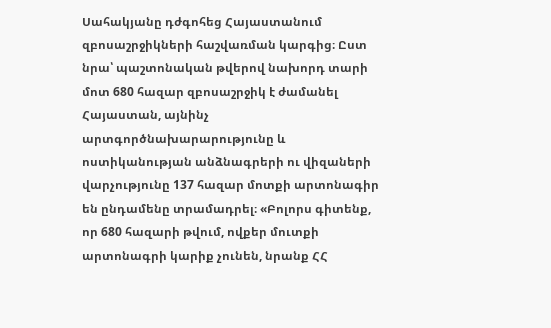Սահակյանը դժգոհեց Հայաստանում զբոսաշրջիկների հաշվառման կարգից։ Ըստ նրա՝ պաշտոնական թվերով նախորդ տարի մոտ 680 հազար զբոսաշրջիկ է ժամանել Հայաստան, այնինչ արտգործնախարարությունը և ոստիկանության անձնագրերի ու վիզաների վարչությունը 137 հազար մոտքի արտոնագիր են ընդամենը տրամադրել։ «Բոլորս գիտենք, որ 680 հազարի թվում, ովքեր մուտքի արտոնագրի կարիք չունեն, նրանք ՀՀ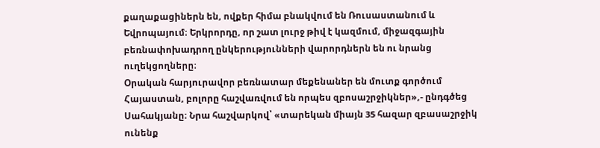քաղաքացիներն են, ովքեր հիմա բնակվում են Ռուսաստանում և Եվրոպայում։ Երկրորդը, որ շատ լուրջ թիվ է կազմում, միջազգային բեռնափոխադրող ընկերությունների վարորդներն են ու նրանց ուղեկցողները։
Օրական հարյուրավոր բեռնատար մեքենաներ են մուտք գործում Հայաստան, բոլորը հաշվառվում են որպես զբոսաշրջիկներ»,- ընդգծեց Սահակյանը։ Նրա հաշվարկով՝ «տարեկան միայն 35 հազար զբասաշրջիկ ունենք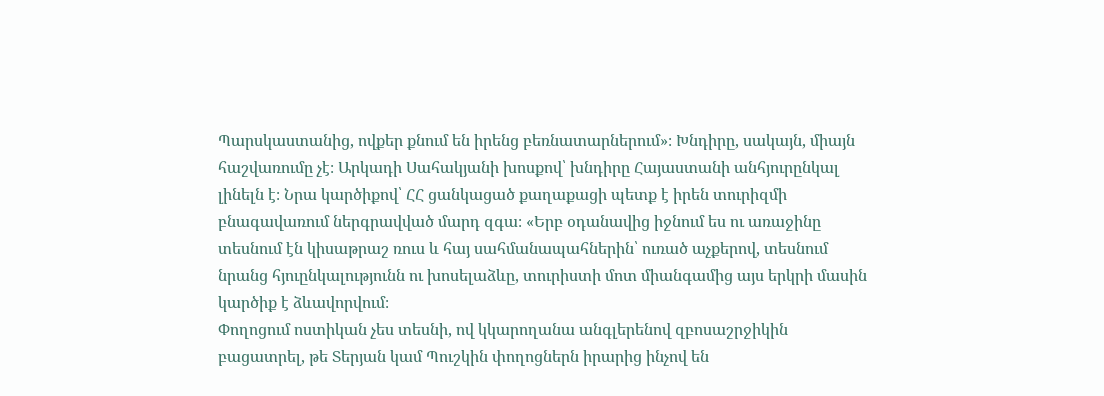Պարսկաստանից, ովքեր քնում են իրենց բեռնատարներում»։ Խնդիրը, սակայն, միայն հաշվառումը չէ։ Արկադի Սահակյանի խոսքով՝ խնդիրը Հայաստանի անհյուրընկալ լինելն է։ Նրա կարծիքով՝ ՀՀ ցանկացած քաղաքացի պետք է իրեն տուրիզմի բնագավառում ներգրավված մարդ զգա։ «Երբ օդանավից իջնում ես ու առաջինը տեսնում էն կիսաթրաշ ռուս և հայ սահմանապահներին՝ ուռած աչքերով, տեսնում նրանց հյուընկալությունն ու խոսելաձևը, տուրիստի մոտ միանգամից այս երկրի մասին կարծիք է ձևավորվում։
Փողոցում ոստիկան չես տեսնի, ով կկարողանա անգլերենով զբոսաշրջիկին բացատրել, թե Տերյան կամ Պուշկին փողոցներն իրարից ինչով են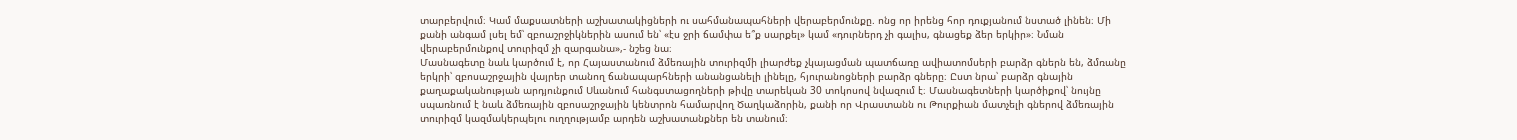տարբերվում։ Կամ մաքսատների աշխատակիցների ու սահմանապահների վերաբերմունքը. ոնց որ իրենց հոր դուքյանում նստած լինեն։ Մի քանի անգամ լսել եմ՝ զբոաշրջիկներին ասում են՝ «էս ջրի ճամփա ե՞ք սարքել» կամ «դուրներդ չի գալիս, գնացեք ձեր երկիր»։ Նման վերաբերմունքով տուրիզմ չի զարգանա»,- նշեց նա։
Մասնագետը նաև կարծում է, որ Հայաստանում ձմեռային տուրիզմի լիարժեք չկայացման պատճառը ավիատոմսերի բարձր գներն են, ձմռանը երկրի՝ զբոսաշրջային վայրեր տանող ճանապարհների անանցանելի լինելը, հյուրանոցների բարձր գները։ Ըստ նրա՝ բարձր գնային քաղաքականության արդյունքում Սևանում հանգստացողների թիվը տարեկան 30 տոկոսով նվազում է։ Մասնագետների կարծիքով՝ նույնը սպառնում է նաև ձմեռային զբոսաշրջային կենտրոն համարվող Ծաղկաձորին, քանի որ Վրաստանն ու Թուրքիան մատչելի գներով ձմեռային տուրիզմ կազմակերպելու ուղղությամբ արդեն աշխատանքներ են տանում։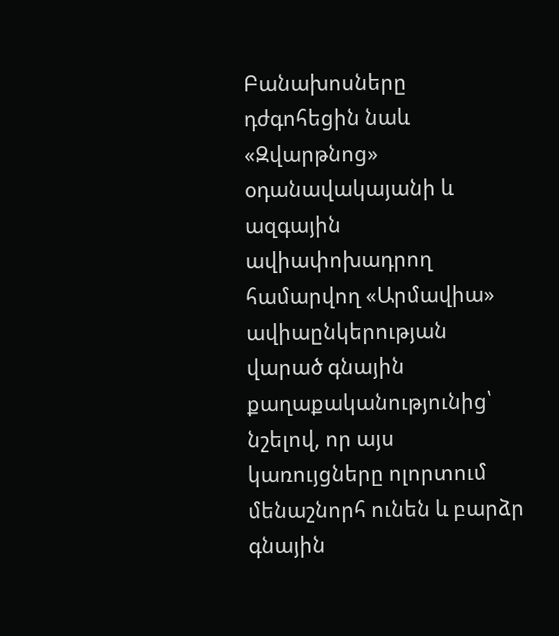Բանախոսները դժգոհեցին նաև «Զվարթնոց» օդանավակայանի և ազգային ավիափոխադրող համարվող «Արմավիա» ավիաընկերության վարած գնային քաղաքականությունից՝ նշելով, որ այս կառույցները ոլորտում մենաշնորհ ունեն և բարձր գնային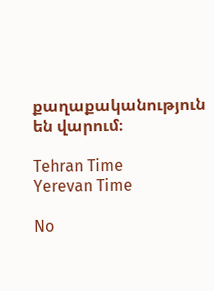քաղաքականություն են վարում։

Tehran Time
Yerevan Time

No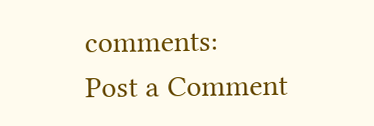comments:
Post a Comment